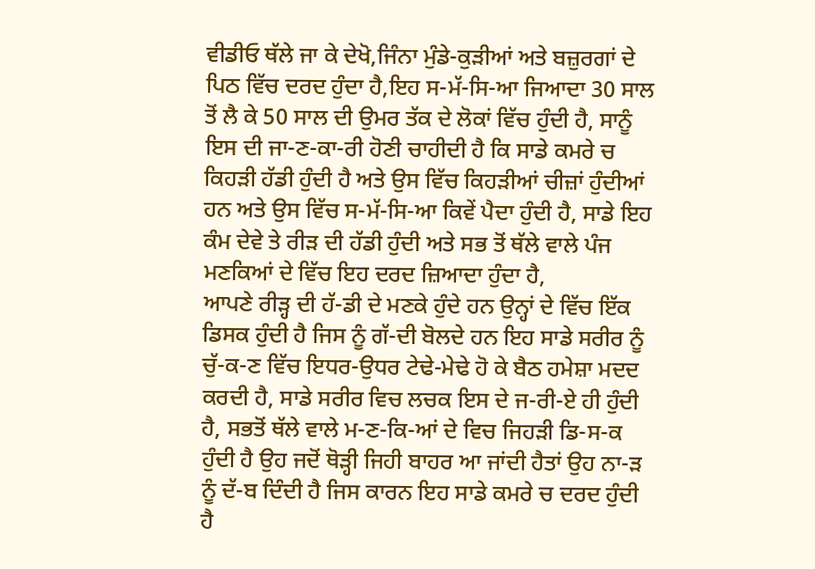ਵੀਡੀਓ ਥੱਲੇ ਜਾ ਕੇ ਦੇਖੋ,ਜਿੰਨਾ ਮੁੰਡੇ-ਕੁੜੀਆਂ ਅਤੇ ਬਜ਼ੁਰਗਾਂ ਦੇ ਪਿਠ ਵਿੱਚ ਦਰਦ ਹੁੰਦਾ ਹੈ,ਇਹ ਸ-ਮੱ-ਸਿ-ਆ ਜਿਆਦਾ 30 ਸਾਲ ਤੋਂ ਲੈ ਕੇ 50 ਸਾਲ ਦੀ ਉਮਰ ਤੱਕ ਦੇ ਲੋਕਾਂ ਵਿੱਚ ਹੁੰਦੀ ਹੈ, ਸਾਨੂੰ ਇਸ ਦੀ ਜਾ-ਣ-ਕਾ-ਰੀ ਹੋਣੀ ਚਾਹੀਦੀ ਹੈ ਕਿ ਸਾਡੇ ਕਮਰੇ ਚ ਕਿਹੜੀ ਹੱਡੀ ਹੁੰਦੀ ਹੈ ਅਤੇ ਉਸ ਵਿੱਚ ਕਿਹੜੀਆਂ ਚੀਜ਼ਾਂ ਹੁੰਦੀਆਂ ਹਨ ਅਤੇ ਉਸ ਵਿੱਚ ਸ-ਮੱ-ਸਿ-ਆ ਕਿਵੇਂ ਪੈਦਾ ਹੁੰਦੀ ਹੈ, ਸਾਡੇ ਇਹ ਕੰਮ ਦੇਵੇ ਤੇ ਰੀੜ ਦੀ ਹੱਡੀ ਹੁੰਦੀ ਅਤੇ ਸਭ ਤੋਂ ਥੱਲੇ ਵਾਲੇ ਪੰਜ ਮਣਕਿਆਂ ਦੇ ਵਿੱਚ ਇਹ ਦਰਦ ਜ਼ਿਆਦਾ ਹੁੰਦਾ ਹੈ,
ਆਪਣੇ ਰੀੜ੍ਹ ਦੀ ਹੱ-ਡੀ ਦੇ ਮਣਕੇ ਹੁੰਦੇ ਹਨ ਉਨ੍ਹਾਂ ਦੇ ਵਿੱਚ ਇੱਕ ਡਿਸਕ ਹੁੰਦੀ ਹੈ ਜਿਸ ਨੂੰ ਗੱ-ਦੀ ਬੋਲਦੇ ਹਨ ਇਹ ਸਾਡੇ ਸਰੀਰ ਨੂੰ ਚੁੱ-ਕ-ਣ ਵਿੱਚ ਇਧਰ-ਉਧਰ ਟੇਢੇ-ਮੇਢੇ ਹੋ ਕੇ ਬੈਠ ਹਮੇਸ਼ਾ ਮਦਦ ਕਰਦੀ ਹੈ, ਸਾਡੇ ਸਰੀਰ ਵਿਚ ਲਚਕ ਇਸ ਦੇ ਜ-ਰੀ-ਏ ਹੀ ਹੁੰਦੀ ਹੈ, ਸਭਤੋਂ ਥੱਲੇ ਵਾਲੇ ਮ-ਣ-ਕਿ-ਆਂ ਦੇ ਵਿਚ ਜਿਹੜੀ ਡਿ-ਸ-ਕ ਹੁੰਦੀ ਹੈ ਉਹ ਜਦੋਂ ਥੋੜ੍ਹੀ ਜਿਹੀ ਬਾਹਰ ਆ ਜਾਂਦੀ ਹੈਤਾਂ ਉਹ ਨਾ-ੜ ਨੂੰ ਦੱ-ਬ ਦਿੰਦੀ ਹੈ ਜਿਸ ਕਾਰਨ ਇਹ ਸਾਡੇ ਕਮਰੇ ਚ ਦਰਦ ਹੁੰਦੀ ਹੈ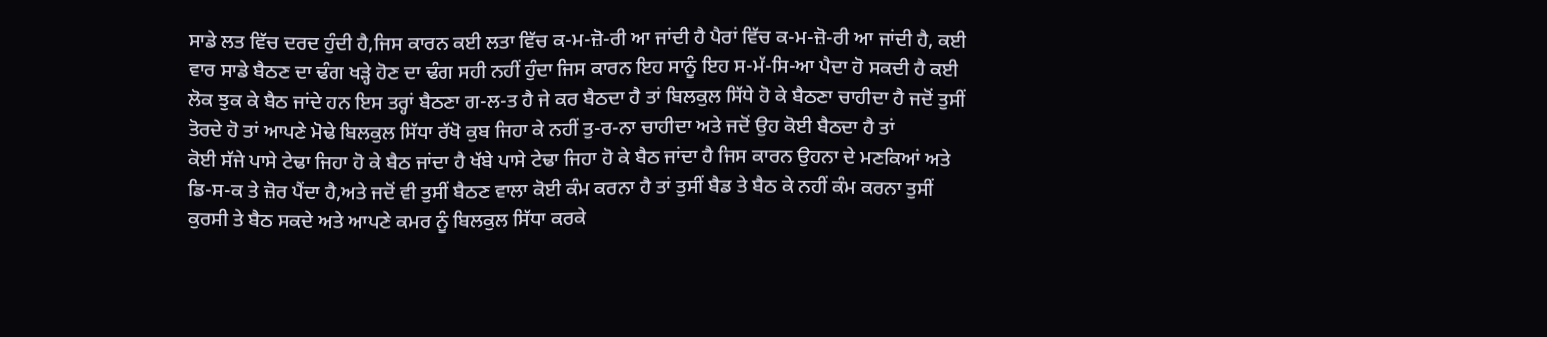ਸਾਡੇ ਲਤ ਵਿੱਚ ਦਰਦ ਹੁੰਦੀ ਹੈ,ਜਿਸ ਕਾਰਨ ਕਈ ਲਤਾ ਵਿੱਚ ਕ-ਮ-ਜ਼ੋ-ਰੀ ਆ ਜਾਂਦੀ ਹੈ ਪੈਰਾਂ ਵਿੱਚ ਕ-ਮ-ਜ਼ੋ-ਰੀ ਆ ਜਾਂਦੀ ਹੈ, ਕਈ ਵਾਰ ਸਾਡੇ ਬੈਠਣ ਦਾ ਢੰਗ ਖੜ੍ਹੇ ਹੋਣ ਦਾ ਢੰਗ ਸਹੀ ਨਹੀਂ ਹੁੰਦਾ ਜਿਸ ਕਾਰਨ ਇਹ ਸਾਨੂੰ ਇਹ ਸ-ਮੱ-ਸਿ-ਆ ਪੈਦਾ ਹੋ ਸਕਦੀ ਹੈ ਕਈ ਲੋਕ ਝੁਕ ਕੇ ਬੈਠ ਜਾਂਦੇ ਹਨ ਇਸ ਤਰ੍ਹਾਂ ਬੈਠਣਾ ਗ-ਲ-ਤ ਹੈ ਜੇ ਕਰ ਬੈਠਦਾ ਹੈ ਤਾਂ ਬਿਲਕੁਲ ਸਿੱਧੇ ਹੋ ਕੇ ਬੈਠਣਾ ਚਾਹੀਦਾ ਹੈ ਜਦੋਂ ਤੁਸੀਂ ਤੋਰਦੇ ਹੋ ਤਾਂ ਆਪਣੇ ਮੋਢੇ ਬਿਲਕੁਲ ਸਿੱਧਾ ਰੱਖੋ ਕੁਬ ਜਿਹਾ ਕੇ ਨਹੀਂ ਤੁ-ਰ-ਨਾ ਚਾਹੀਦਾ ਅਤੇ ਜਦੋਂ ਉਹ ਕੋਈ ਬੈਠਦਾ ਹੈ ਤਾਂ
ਕੋਈ ਸੱਜੇ ਪਾਸੇ ਟੇਢਾ ਜਿਹਾ ਹੋ ਕੇ ਬੈਠ ਜਾਂਦਾ ਹੈ ਖੱਬੇ ਪਾਸੇ ਟੇਢਾ ਜਿਹਾ ਹੋ ਕੇ ਬੈਠ ਜਾਂਦਾ ਹੈ ਜਿਸ ਕਾਰਨ ਉਹਨਾ ਦੇ ਮਣਕਿਆਂ ਅਤੇ ਡਿ-ਸ-ਕ ਤੇ ਜ਼ੋਰ ਪੈਂਦਾ ਹੈ,ਅਤੇ ਜਦੋਂ ਵੀ ਤੁਸੀਂ ਬੈਠਣ ਵਾਲਾ ਕੋਈ ਕੰਮ ਕਰਨਾ ਹੈ ਤਾਂ ਤੁਸੀਂ ਬੈਡ ਤੇ ਬੈਠ ਕੇ ਨਹੀਂ ਕੰਮ ਕਰਨਾ ਤੁਸੀਂ ਕੁਰਸੀ ਤੇ ਬੈਠ ਸਕਦੇ ਅਤੇ ਆਪਣੇ ਕਮਰ ਨੂੰ ਬਿਲਕੁਲ ਸਿੱਧਾ ਕਰਕੇ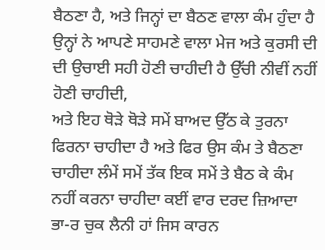ਬੈਠਣਾ ਹੈ, ਅਤੇ ਜਿਨ੍ਹਾਂ ਦਾ ਬੈਠਣ ਵਾਲਾ ਕੰਮ ਹੁੰਦਾ ਹੈ ਉਨ੍ਹਾਂ ਨੇ ਆਪਣੇ ਸਾਹਮਣੇ ਵਾਲਾ ਮੇਜ ਅਤੇ ਕੁਰਸੀ ਦੀ ਦੀ ਉਚਾਈ ਸਹੀ ਹੋਣੀ ਚਾਹੀਦੀ ਹੈ ਉੱਚੀ ਨੀਵੀਂ ਨਹੀਂ ਹੋਣੀ ਚਾਹੀਦੀ,
ਅਤੇ ਇਹ ਥੋੜੇ ਥੋੜੇ ਸਮੇਂ ਬਾਅਦ ਉੱਠ ਕੇ ਤੁਰਨਾ ਫਿਰਨਾ ਚਾਹੀਦਾ ਹੈ ਅਤੇ ਫਿਰ ਉਸ ਕੰਮ ਤੇ ਬੈਠਣਾ ਚਾਹੀਦਾ ਲੰਮੇਂ ਸਮੇਂ ਤੱਕ ਇਕ ਸਮੇਂ ਤੇ ਬੈਠ ਕੇ ਕੰਮ ਨਹੀਂ ਕਰਨਾ ਚਾਹੀਦਾ ਕਈਂ ਵਾਰ ਦਰਦ ਜ਼ਿਆਦਾ ਭਾ-ਰ ਚੁਕ ਲੈਨੀ ਹਾਂ ਜਿਸ ਕਾਰਨ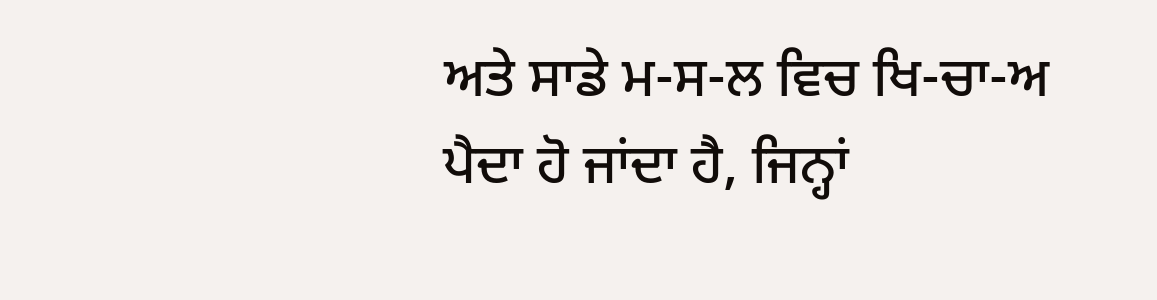ਅਤੇ ਸਾਡੇ ਮ-ਸ-ਲ ਵਿਚ ਖਿ-ਚਾ-ਅ ਪੈਦਾ ਹੋ ਜਾਂਦਾ ਹੈ, ਜਿਨ੍ਹਾਂ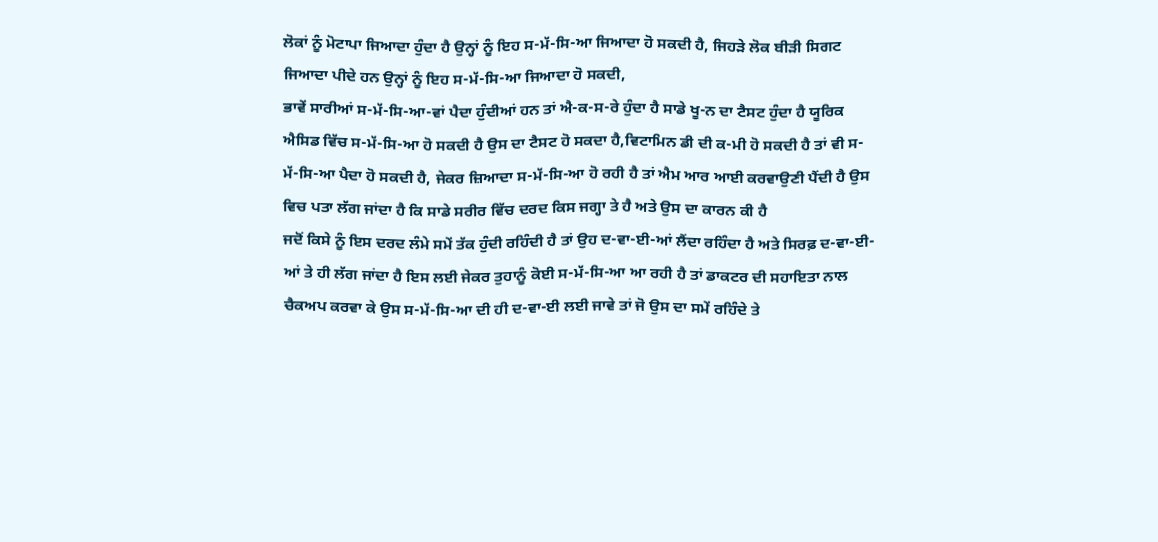ਲੋਕਾਂ ਨੂੰ ਮੋਟਾਪਾ ਜਿਆਦਾ ਹੁੰਦਾ ਹੈ ਉਨ੍ਹਾਂ ਨੂੰ ਇਹ ਸ-ਮੱ-ਸਿ-ਆ ਜਿਆਦਾ ਹੋ ਸਕਦੀ ਹੈ, ਜਿਹੜੇ ਲੋਕ ਬੀੜੀ ਸਿਗਟ ਜਿਆਦਾ ਪੀਦੇ ਹਨ ਉਨ੍ਹਾਂ ਨੂੰ ਇਹ ਸ-ਮੱ-ਸਿ-ਆ ਜਿਆਦਾ ਹੋ ਸਕਦੀ,
ਭਾਵੇਂ ਸਾਰੀਆਂ ਸ-ਮੱ-ਸਿ-ਆ-ਵਾਂ ਪੈਦਾ ਹੁੰਦੀਆਂ ਹਨ ਤਾਂ ਐ-ਕ-ਸ-ਰੇ ਹੁੰਦਾ ਹੈ ਸਾਡੇ ਖੂ-ਨ ਦਾ ਟੈਸਟ ਹੁੰਦਾ ਹੈ ਯੂਰਿਕ ਐਸਿਡ ਵਿੱਚ ਸ-ਮੱ-ਸਿ-ਆ ਹੋ ਸਕਦੀ ਹੈ ਉਸ ਦਾ ਟੈਸਟ ਹੋ ਸਕਦਾ ਹੈ,ਵਿਟਾਮਿਨ ਡੀ ਦੀ ਕ-ਮੀ ਹੋ ਸਕਦੀ ਹੈ ਤਾਂ ਵੀ ਸ-ਮੱ-ਸਿ-ਆ ਪੈਦਾ ਹੋ ਸਕਦੀ ਹੈ, ਜੇਕਰ ਜ਼ਿਆਦਾ ਸ-ਮੱ-ਸਿ-ਆ ਹੋ ਰਹੀ ਹੈ ਤਾਂ ਐਮ ਆਰ ਆਈ ਕਰਵਾਉਣੀ ਪੈਂਦੀ ਹੈ ਉਸ ਵਿਚ ਪਤਾ ਲੱਗ ਜਾਂਦਾ ਹੈ ਕਿ ਸਾਡੇ ਸਰੀਰ ਵਿੱਚ ਦਰਦ ਕਿਸ ਜਗ੍ਹਾ ਤੇ ਹੈ ਅਤੇ ਉਸ ਦਾ ਕਾਰਨ ਕੀ ਹੈ
ਜਦੋਂ ਕਿਸੇ ਨੂੰ ਇਸ ਦਰਦ ਲੰਮੇ ਸਮੇਂ ਤੱਕ ਹੁੰਦੀ ਰਹਿੰਦੀ ਹੈ ਤਾਂ ਉਹ ਦ-ਵਾ-ਈ-ਆਂ ਲੈਂਦਾ ਰਹਿੰਦਾ ਹੈ ਅਤੇ ਸਿਰਫ਼ ਦ-ਵਾ-ਈ-ਆਂ ਤੇ ਹੀ ਲੱਗ ਜਾਂਦਾ ਹੈ ਇਸ ਲਈ ਜੇਕਰ ਤੁਹਾਨੂੰ ਕੋਈ ਸ-ਮੱ-ਸਿ-ਆ ਆ ਰਹੀ ਹੈ ਤਾਂ ਡਾਕਟਰ ਦੀ ਸਹਾਇਤਾ ਨਾਲ ਚੈਕਅਪ ਕਰਵਾ ਕੇ ਉਸ ਸ-ਮੱ-ਸਿ-ਆ ਦੀ ਹੀ ਦ-ਵਾ-ਈ ਲਈ ਜਾਵੇ ਤਾਂ ਜੋ ਉਸ ਦਾ ਸਮੇਂ ਰਹਿੰਦੇ ਤੇ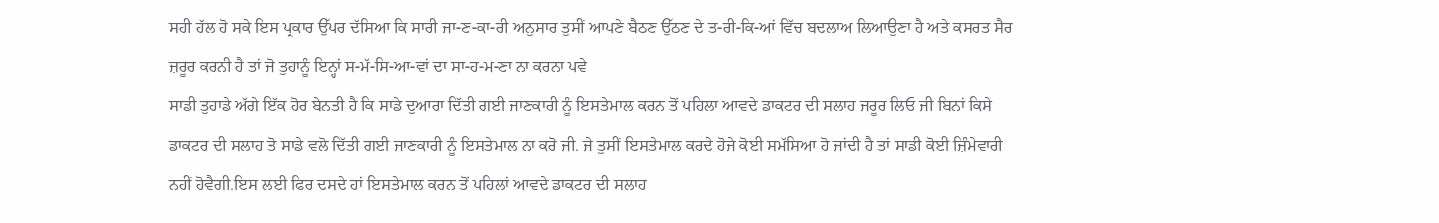ਸਹੀ ਹੱਲ ਹੋ ਸਕੇ ਇਸ ਪ੍ਰਕਾਰ ਉੱਪਰ ਦੱਸਿਆ ਕਿ ਸਾਰੀ ਜਾ-ਣ-ਕਾ-ਰੀ ਅਨੁਸਾਰ ਤੁਸੀਂ ਆਪਣੇ ਬੈਠਣ ਉੱਠਣ ਦੇ ਤ-ਰੀ-ਕਿ-ਆਂ ਵਿੱਚ ਬਦਲਾਅ ਲਿਆਉਣਾ ਹੈ ਅਤੇ ਕਸਰਤ ਸੈਰ ਜ਼ਰੂਰ ਕਰਨੀ ਹੈ ਤਾਂ ਜੋ ਤੁਹਾਨੂੰ ਇਨ੍ਹਾਂ ਸ-ਮੱ-ਸਿ-ਆ-ਵਾਂ ਦਾ ਸਾ-ਹ-ਮ-ਣਾ ਨਾ ਕਰਨਾ ਪਵੇ
ਸਾਡੀ ਤੁਹਾਡੇ ਅੱਗੇ ਇੱਕ ਹੋਰ ਬੇਨਤੀ ਹੈ ਕਿ ਸਾਡੇ ਦੁਆਰਾ ਦਿੱਤੀ ਗਈ ਜਾਣਕਾਰੀ ਨੂੰ ਇਸਤੇਮਾਲ ਕਰਨ ਤੋਂ ਪਹਿਲਾ ਆਵਦੇ ਡਾਕਟਰ ਦੀ ਸਲਾਹ ਜਰੂਰ ਲਿਓ ਜੀ ਬਿਨਾਂ ਕਿਸੇ ਡਾਕਟਰ ਦੀ ਸਲਾਹ ਤੋ ਸਾਡੇ ਵਲੋ ਦਿੱਤੀ ਗਈ ਜਾਣਕਾਰੀ ਨੂੰ ਇਸਤੇਮਾਲ ਨਾ ਕਰੋ ਜੀ. ਜੇ ਤੁਸੀਂ ਇਸਤੇਮਾਲ ਕਰਦੇ ਹੋਜੇ ਕੋਈ ਸਮੱਸਿਆ ਹੋ ਜਾਂਦੀ ਹੈ ਤਾਂ ਸਾਡੀ ਕੋਈ ਜ਼ਿੰਮੇਵਾਰੀ ਨਹੀਂ ਹੋਵੈਗੀ.ਇਸ ਲਈ ਫਿਰ ਦਸਦੇ ਹਾਂ ਇਸਤੇਮਾਲ ਕਰਨ ਤੋਂ ਪਹਿਲਾਂ ਆਵਦੇ ਡਾਕਟਰ ਦੀ ਸਲਾਹ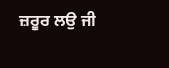ਜ਼ਰੂਰ ਲਉ ਜੀ